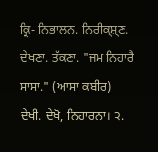ਕ੍ਰਿ- ਨਿਭਾਲਨ. ਨਿਰੀਕ੍ਸ਼੍ਣ. ਦੇਖਣਾ. ਤੱਕਣਾ. "ਜਮ ਨਿਹਾਰੈ ਸਾਸਾ." (ਆਸਾ ਕਬੀਰ)
ਦੇਖੀ. ਦੇਖੋ, ਨਿਹਾਰਨਾ। ੨.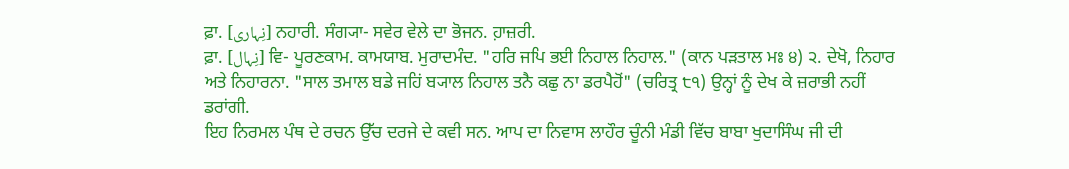ਫ਼ਾ. [نِہاری] ਨਹਾਰੀ. ਸੰਗ੍ਯਾ- ਸਵੇਰ ਵੇਲੇ ਦਾ ਭੋਜਨ. ਹ਼ਾਜ਼ਰੀ.
ਫ਼ਾ. [نِہال] ਵਿ- ਪੂਰਣਕਾਮ. ਕਾਮਯਾਬ. ਮੁਰਾਦਮੰਦ. "ਹਰਿ ਜਪਿ ਭਈ ਨਿਹਾਲ ਨਿਹਾਲ." (ਕਾਨ ਪੜਤਾਲ ਮਃ ੪) ੨. ਦੇਖੋ, ਨਿਹਾਰ ਅਤੇ ਨਿਹਾਰਨਾ. "ਸਾਲ ਤਮਾਲ ਬਡੇ ਜਹਿਂ ਬ੍ਯਾਲ ਨਿਹਾਲ ਤਨੈ ਕਛੁ ਨਾ ਡਰਪੈਹੋਂ" (ਚਰਿਤ੍ਰ ੮੧) ਉਨ੍ਹਾਂ ਨੂੰ ਦੇਖ ਕੇ ਜ਼ਰਾਭੀ ਨਹੀਂ ਡਰਾਂਗੀ.
ਇਹ ਨਿਰਮਲ ਪੰਥ ਦੇ ਰਚਨ ਉੱਚ ਦਰਜੇ ਦੇ ਕਵੀ ਸਨ. ਆਪ ਦਾ ਨਿਵਾਸ ਲਾਹੌਰ ਚੂੰਨੀ ਮੰਡੀ ਵਿੱਚ ਬਾਬਾ ਖੁਦਾਸਿੰਘ ਜੀ ਦੀ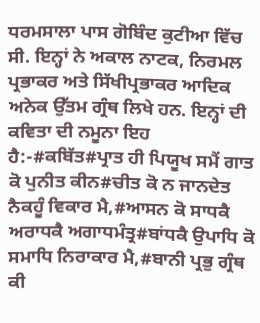ਧਰਮਸਾਲਾ ਪਾਸ ਗੋਬਿੰਦ ਕੁਟੀਆ ਵਿੱਚ ਸੀ. ਇਨ੍ਹਾਂ ਨੇ ਅਕਾਲ ਨਾਟਕ, ਨਿਰਮਲ ਪ੍ਰਭਾਕਰ ਅਤੇ ਸਿੱਖੀਪ੍ਰਭਾਕਰ ਆਦਿਕ ਅਨੇਕ ਉੱਤਮ ਗ੍ਰੰਥ ਲਿਖੇ ਹਨ. ਇਨ੍ਹਾਂ ਦੀ ਕਵਿਤਾ ਦੀ ਨਮੂਨਾ ਇਹ ਹੈ:-#ਕਬਿੱਤ#ਪ੍ਰਾਤ ਹੀ ਪਿਯੂਖ ਸਮੈਂ ਗਾਤ ਕੋ ਪੁਨੀਤ ਕੀਨ#ਚੀਤ ਕੋ ਨ ਜਾਨਦੇਤ ਨੈਕਹੂੰ ਵਿਕਾਰ ਮੈ,#ਆਸਨ ਕੋ ਸਾਧਕੈ ਅਰਾਧਕੈ ਅਗਾਧਮੰਤ੍ਰ#ਬਾਂਧਕੈ ਉਪਾਧਿ ਕੋ ਸਮਾਧਿ ਨਿਰਾਕਾਰ ਮੈ,#ਬਾਨੀ ਪ੍ਰਭੁ ਗ੍ਰੰਥ ਕੀ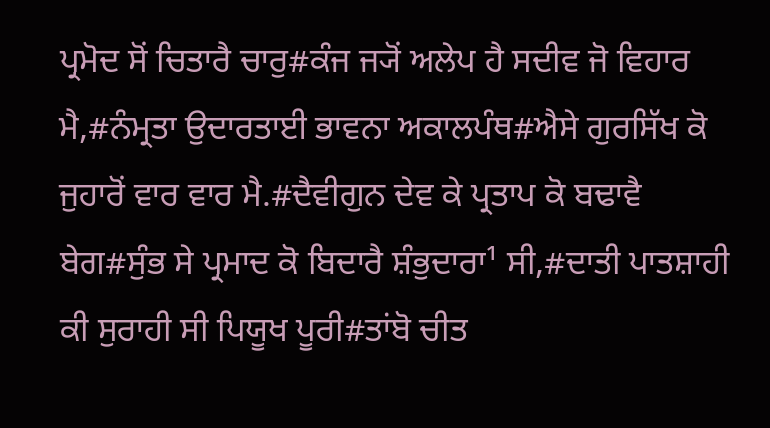ਪ੍ਰਮੋਦ ਸੋਂ ਚਿਤਾਰੈ ਚਾਰੁ#ਕੰਜ ਜ੍ਯੋਂ ਅਲੇਪ ਹੈ ਸਦੀਵ ਜੋ ਵਿਹਾਰ ਮੈ,#ਨੰਮ੍ਰਤਾ ਉਦਾਰਤਾਈ ਭਾਵਨਾ ਅਕਾਲਪੰਥ#ਐਸੇ ਗੁਰਸਿੱਖ ਕੋ ਜੁਹਾਰੋਂ ਵਾਰ ਵਾਰ ਮੈ.#ਦੈਵੀਗੁਨ ਦੇਵ ਕੇ ਪ੍ਰਤਾਪ ਕੋ ਬਢਾਵੈ ਬੇਗ#ਸੁੰਭ ਸੇ ਪ੍ਰਮਾਦ ਕੋ ਬਿਦਾਰੈ ਸ਼ੰਭੁਦਾਰਾ¹ ਸੀ,#ਦਾਤੀ ਪਾਤਸ਼ਾਹੀ ਕੀ ਸੁਰਾਹੀ ਸੀ ਪਿਯੂਖ ਪੂਰੀ#ਤਾਂਬੋ ਚੀਤ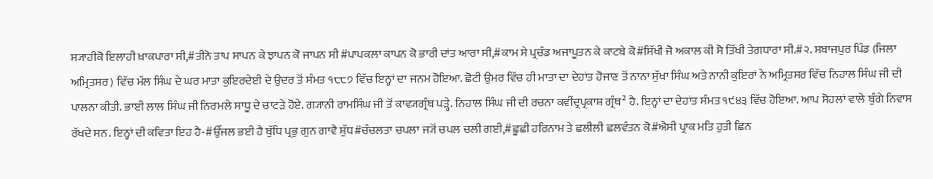ਸ੍ਯਾਹੀਕੋ ਇਲਾਹੀ ਖ਼ਾਕਪਾਰਾ ਸੀ,#ਤੀਨੋ ਤਾਪ ਸਾਪਨ ਕੇ ਝਾਪਨ ਕੋ ਜਾਪਨ ਸੀ#ਪਾਪਕਲਾ ਕਾਪਨ ਕੋ ਭਾਰੀ ਦਾਂਤ ਆਰਾ ਸੀ,#ਕਾਮ ਸੇ ਪ੍ਰਚੰਡ ਅਜਾਪੂਤਨ ਕੇ ਕਾਟਬੇ ਕੋ#ਸਿੱਖੀ ਜੋ ਅਕਾਲ ਕੀ ਸੋ ਤਿੱਖੀ ਤੇਗਧਾਰਾ ਸੀ.#੨. ਸਬਾਜਪੁਰ ਪਿੰਡ (ਜਿਲਾ ਅਮ੍ਰਿਤਸਰ) ਵਿੱਚ ਮੱਲ ਸਿੰਘ ਦੇ ਘਰ ਮਾਤਾ ਕੁਇਰਦੇਈ ਦੇ ਉਦਰ ਤੋਂ ਸੰਮਤ ੧੮੮੭ ਵਿੱਚ ਇਨ੍ਹਾਂ ਦਾ ਜਨਮ ਹੋਇਆ. ਛੋਟੀ ਉਮਰ ਵਿੱਚ ਹੀ ਮਾਤਾ ਦਾ ਦੇਹਾਂਤ ਹੋਜਾਣ ਤੋਂ ਨਾਨਾ ਸੁੱਖਾ ਸਿੰਘ ਅਤੇ ਨਾਨੀ ਕੁਇਰਾਂ ਨੇ ਅਮ੍ਰਿਤਸਰ ਵਿੱਚ ਨਿਹਾਲ ਸਿੰਘ ਜੀ ਦੀ ਪਾਲਨਾ ਕੀਤੀ. ਭਾਈ ਲਾਲ ਸਿੰਘ ਜੀ ਨਿਰਮਲੇ ਸਾਧੂ ਦੇ ਚਾਟੜੇ ਹੋਏ. ਗ੍ਯਾਨੀ ਰਾਮਸਿੰਘ ਜੀ ਤੋਂ ਕਾਵ੍ਯਗ੍ਰੰਥ ਪੜ੍ਹੇ. ਨਿਹਾਲ ਸਿੰਘ ਜੀ ਦੀ ਰਚਨਾ ਕਵੀਂਦ੍ਰਪ੍ਰਕਾਸ਼ ਗ੍ਰੰਥ² ਹੈ. ਇਨ੍ਹਾਂ ਦਾ ਦੇਹਾਂਤ ਸੰਮਤ ੧੯੪੩ ਵਿੱਚ ਹੋਇਆ. ਆਪ ਸੋਹਲਾਂ ਵਾਲੇ ਬੁੰਗੇ ਨਿਵਾਸ ਰੱਖਦੇ ਸਨ. ਇਨ੍ਹਾਂ ਦੀ ਕਵਿਤਾ ਇਹ ਹੈ-#ਉੱਜਲ ਭਈ ਹੈ ਬੁੱਧਿ ਪ੍ਰਭੁ ਗੁਨ ਗਾਵੈ ਸ਼ੁੱਧ#ਚੰਚਲਤਾ ਚਪਲਾ ਜ੍ਯੋਂ ਚਪਲ ਚਲੀ ਗਈ,#ਛੂਛੀ ਹਰਿਨਾਮ ਤੇ ਛਲੀਲੀ ਛਲਵੰਤਨ ਕੋ#ਐਸੀ ਪ੍ਰਾਕ ਮਤਿ ਹੁਤੀ ਛਿਨ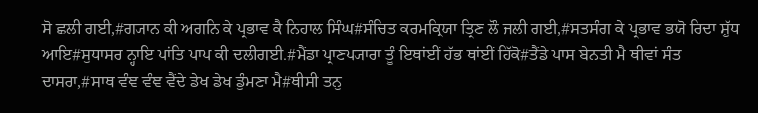ਸੋ ਛਲੀ ਗਈ,#ਗ੍ਯਾਨ ਕੀ ਅਗਨਿ ਕੇ ਪ੍ਰਭਾਵ ਕੈ ਨਿਹਾਲ ਸਿੰਘ#ਸੰਚਿਤ ਕਰਮਕ੍ਰਿਯਾ ਤ੍ਰਿਣ ਲੌ ਜਲੀ ਗਈ,#ਸਤਸੰਗ ਕੇ ਪ੍ਰਭਾਵ ਭਯੋ ਰਿਦਾ ਸ਼ੁੱਧ ਆਇ#ਸੁਧਾਸਰ ਨ੍ਹਾਇ ਪਾਂਤਿ ਪਾਪ ਕੀ ਦਲੀਗਈ.#ਮੈਂਡਾ ਪ੍ਰਾਣਪ੍ਯਾਰਾ ਤੂੰ ਇਥਾਂਈਂ ਹੱਭ ਥਾਂਈਂ ਹਿੱਕੋ#ਤੈਂਡੇ ਪਾਸ ਬੇਨਤੀ ਮੈ ਥੀਵਾਂ ਸੰਤ ਦਾਸਰਾ,#ਸਾਥ ਵੰਞ ਵੰਞ ਵੈਂਦੇ ਡੇਖ ਡੇਖ ਡੁੰਮਣਾ ਮੈ#ਥੀਸੀ ਤਨੁ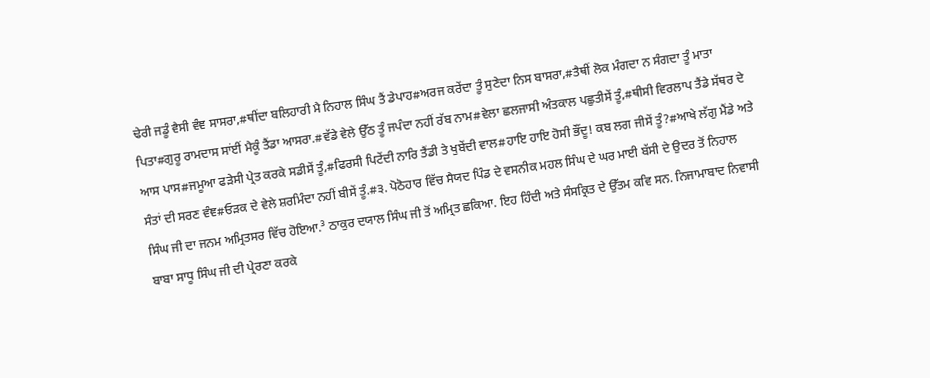ਢੇਰੀ ਜਡੂੰ ਵੈਸੀ ਵੰਞ ਸਾਸਰਾ,#ਥੀਂਦਾ ਬਲਿਹਾਰੀ ਮੈ ਨਿਹਾਲ ਸਿੰਘ ਤੈਂ ਡੇਪਾਹ#ਅਰਜ ਕਰੇਂਦਾ ਤੂੰ ਸੁਣੇਦਾ ਨਿਸ ਬਾਸਰਾ,#ਤੈਥੀਂ ਲੋਕ ਮੰਗਦਾ ਨ ਸੰਗਦਾ ਤੂੰ ਮਾਤਾ ਪਿਤਾ#ਗੁਰੂ ਰਾਮਦਾਸ ਸਾਂਈਂ ਮੈਕੂੰ ਤੈਂਡਾ ਆਸਰਾ.#ਵੱਡੇ ਵੇਲੇ ਉੱਠ ਤੂੰ ਜਪੰਦਾ ਨਹੀਂ ਰੱਬ ਨਾਮ#ਵੇਲਾ ਛਲਜਾਸੀ ਅੰਤਕਾਲ ਪਛੁਤੀਸੇਂ ਤੂੰ,#ਥੀਸੀ ਵਿਰਲਾਪ ਤੈਂਡੇ ਸੱਥਰ ਦੇ ਆਸ ਪਾਸ#ਜਮੂਆ ਫੜੇਸੀ ਪ੍ਰੇਤ ਕਰਕੇ ਸਡੀਸੇਂ ਤੂੰ,#ਫਿਰਸੀ ਪਿਟੇਂਦੀ ਨਾਰਿ ਤੈਂਡੀ ਤੇ ਖੁਬੇਂਦੀ ਵਾਲ#ਹਾਇ ਹਾਇ ਹੋਸੀ ਭੌਂਦੂ! ਕਬ ਲਗ ਜੀਸੇਂ ਤੂੰ?#ਆਖੇ ਲੱਗੁ ਮੈਂਡੇ ਅਤੇ ਸੰਤਾਂ ਦੀ ਸਰਣ ਵੰਞ#ਓੜਕ ਦੇ ਵੇਲੇ ਸ਼ਰਮਿੰਦਾ ਨਹੀਂ ਬੀਸੇਂ ਤੂੰ.#੩. ਪੋਠੋਹਾਰ ਵਿੱਚ ਸੈਯਦ ਪਿੰਡ ਦੇ ਵਸਨੀਕ ਮਹਲ ਸਿੰਘ ਦੇ ਘਰ ਮਾਈ ਬੱਸੀ ਦੇ ਉਦਰ ਤੋਂ ਨਿਹਾਲ ਸਿੰਘ ਜੀ ਦਾ ਜਨਮ ਅਮ੍ਰਿਤਸਰ ਵਿੱਚ ਹੋਇਆ.³ ਠਾਕੁਰ ਦਯਾਲ ਸਿੰਘ ਜੀ ਤੋਂ ਅਮ੍ਰਿਤ ਛਕਿਆ. ਇਹ ਹਿੰਦੀ ਅਤੇ ਸੰਸਕ੍ਰਿਤ ਦੇ ਉੱਤਮ ਕਵਿ ਸਨ. ਨਿਜਾਮਾਬਾਦ ਨਿਵਾਸੀ ਬਾਬਾ ਸਾਧੂ ਸਿੰਘ ਜੀ ਦੀ ਪ੍ਰੇਰਣਾ ਕਰਕੇ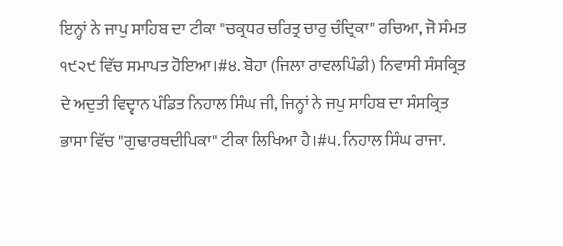ਇਨ੍ਹਾਂ ਨੇ ਜਾਪੁ ਸਾਹਿਬ ਦਾ ਟੀਕਾ "ਚਕ੍ਰਧਰ ਚਰਿਤ੍ਰ ਚਾਰੁ ਚੰਦ੍ਰਿਕਾ" ਰਚਿਆ, ਜੋ ਸੰਮਤ ੧੯੨੯ ਵਿੱਚ ਸਮਾਪਤ ਹੋਇਆ।#੪. ਬੋਹਾ (ਜਿਲਾ ਰਾਵਲਪਿੰਡੀ) ਨਿਵਾਸੀ ਸੰਸਕ੍ਰਿਤ ਦੇ ਅਦੁਤੀ ਵਿਦ੍ਵਾਨ ਪੰਡਿਤ ਨਿਹਾਲ ਸਿੰਘ ਜੀ, ਜਿਨ੍ਹਾਂ ਨੇ ਜਪੁ ਸਾਹਿਬ ਦਾ ਸੰਸਕ੍ਰਿਤ ਭਾਸਾ ਵਿੱਚ "ਗੁਢਾਰਥਦੀਪਿਕਾ" ਟੀਕਾ ਲਿਖਿਆ ਹੈ।#੫. ਨਿਹਾਲ ਸਿੰਘ ਰਾਜਾ.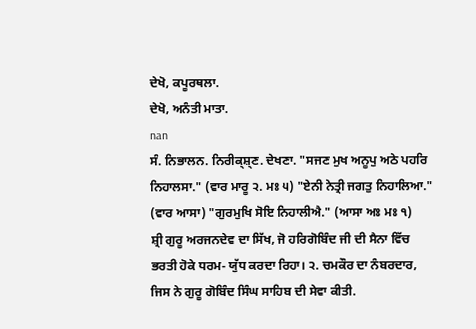ਦੇਖੋ, ਕਪੂਰਥਲਾ.
ਦੇਖੋ, ਅਨੰਤੀ ਮਾਤਾ.
nan
ਸੰ. ਨਿਭਾਲਨ. ਨਿਰੀਕ੍ਸ਼੍ਣ. ਦੇਖਣਾ. "ਸਜਣ ਮੁਖ ਅਨੂਪੁ ਅਠੇ ਪਹਰਿ ਨਿਹਾਲਸਾ." (ਵਾਰ ਮਾਰੂ ੨. ਮਃ ੫) "ਏਨੀ ਨੇਤ੍ਰੀ ਜਗਤੁ ਨਿਹਾਲਿਆ." (ਵਾਰ ਆਸਾ) "ਗੁਰਮੁਖਿ ਸੋਇ ਨਿਹਾਲੀਐ." (ਆਸਾ ਅਃ ਮਃ ੧)
ਸ਼੍ਰੀ ਗੁਰੂ ਅਰਜਨਦੇਵ ਦਾ ਸਿੱਖ, ਜੋ ਹਰਿਗੋਬਿੰਦ ਜੀ ਦੀ ਸੈਨਾ ਵਿੱਚ ਭਰਤੀ ਹੋਕੇ ਧਰਮ- ਯੁੱਧ ਕਰਦਾ ਰਿਹਾ। ੨. ਚਮਕੌਰ ਦਾ ਨੰਬਰਦਾਰ, ਜਿਸ ਨੇ ਗੁਰੂ ਗੋਬਿੰਦ ਸਿੰਘ ਸਾਹਿਬ ਦੀ ਸੇਵਾ ਕੀਤੀ.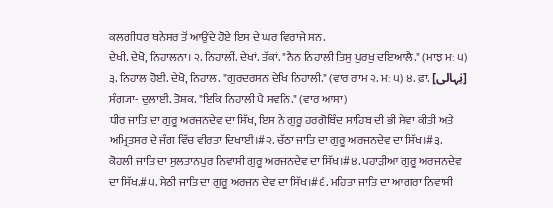ਕਲਗੀਧਰ ਥਨੇਸਰ ਤੋਂ ਆਉਂਦੇ ਹੋਏ ਇਸ ਦੇ ਘਰ ਵਿਰਾਜੇ ਸਨ.
ਦੇਖੀ. ਦੇਖੋ, ਨਿਹਾਲਨਾ। ੨. ਨਿਹਾਲੀਂ. ਦੇਖਾਂ. ਤੱਕਾਂ. "ਨੈਨ ਨਿਹਾਲੀ ਤਿਸੁ ਪੁਰਖੁ ਦਇਆਲੈ." (ਮਾਝ ਮਃ ੫) ੩. ਨਿਹਾਲ ਹੋਈ. ਦੇਖੋ, ਨਿਹਾਲ. "ਗੁਰਦਰਸਨ ਦੇਖਿ ਨਿਹਾਲੀ." (ਵਾਰ ਰਾਮ ੨. ਮਃ ੫) ੪. ਫ਼ਾ. [نِہالی] ਸੰਗ੍ਯਾ- ਦੁਲਾਈ. ਤੋਸ਼ਕ. "ਇਕਿ ਨਿਹਾਲੀ ਪੈ ਸਵਨਿ." (ਵਾਰ ਆਸਾ)
ਧੀਰ ਜਾਤਿ ਦਾ ਗੁਰੂ ਅਰਜਨਦੇਵ ਦਾ ਸਿੱਖ, ਇਸ ਨੇ ਗੁਰੂ ਹਰਗੋਬਿੰਦ ਸਾਹਿਬ ਦੀ ਭੀ ਸੇਵਾ ਕੀਤੀ ਅਤੇ ਅਮ੍ਰਿਤਸਰ ਦੇ ਜੰਗ ਵਿੱਚ ਵੀਰਤਾ ਦਿਖਾਈ।#੨. ਚੱਠਾ ਜਾਤਿ ਦਾ ਗੁਰੂ ਅਰਜਨਦੇਵ ਦਾ ਸਿੱਖ।#੩. ਕੋਹਲੀ ਜਾਤਿ ਦਾ ਸੁਲਤਾਨਪੁਰ ਨਿਵਾਸੀ ਗੁਰੂ ਅਰਜਨਦੇਵ ਦਾ ਸਿੱਖ।#੪. ਪਹਾੜੀਆ ਗੁਰੂ ਅਰਜਨਦੇਵ ਦਾ ਸਿੱਖ.#੫. ਸੇਠੀ ਜਾਤਿ ਦਾ ਗੁਰੂ ਅਰਜਨ ਦੇਵ ਦਾ ਸਿੱਖ।#੬. ਮਹਿਤਾ ਜਾਤਿ ਦਾ ਆਗਰਾ ਨਿਵਾਸੀ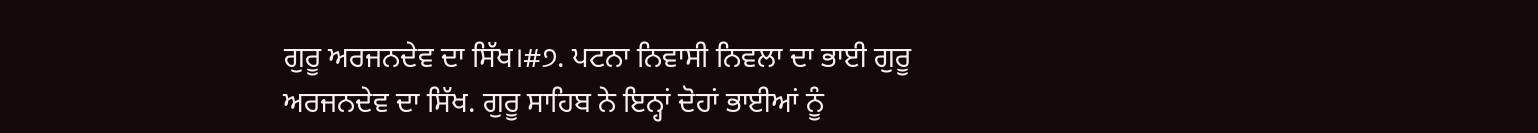ਗੁਰੂ ਅਰਜਨਦੇਵ ਦਾ ਸਿੱਖ।#੭. ਪਟਨਾ ਨਿਵਾਸੀ ਨਿਵਲਾ ਦਾ ਭਾਈ ਗੁਰੂ ਅਰਜਨਦੇਵ ਦਾ ਸਿੱਖ. ਗੁਰੂ ਸਾਹਿਬ ਨੇ ਇਨ੍ਹਾਂ ਦੋਹਾਂ ਭਾਈਆਂ ਨੂੰ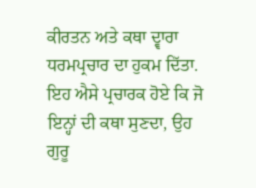ਕੀਰਤਨ ਅਤੇ ਕਥਾ ਦ੍ਵਾਰਾ ਧਰਮਪ੍ਰਚਾਰ ਦਾ ਹੁਕਮ ਦਿੱਤਾ. ਇਹ ਐਸੇ ਪ੍ਰਚਾਰਕ ਹੋਏ ਕਿ ਜੋ ਇਨ੍ਹਾਂ ਦੀ ਕਥਾ ਸੁਣਦਾ, ਉਹ ਗੁਰੂ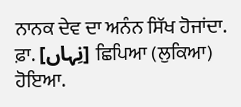ਨਾਨਕ ਦੇਵ ਦਾ ਅਨੰਨ ਸਿੱਖ ਹੋਜਾਂਦਾ.
ਫ਼ਾ. [نِہاں] ਛਿਪਿਆ (ਲੁਕਿਆ) ਹੋਇਆ.